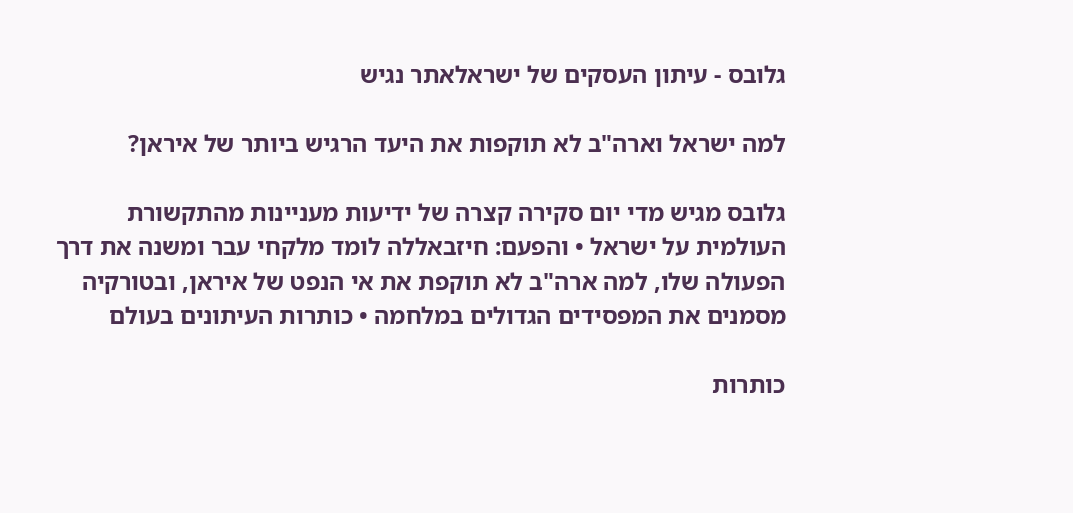גלובס - עיתון העסקים של ישראלאתר נגיש

למה ישראל וארה"ב לא תוקפות את היעד הרגיש ביותר של איראן?

גלובס מגיש מדי יום סקירה קצרה של ידיעות מעניינות מהתקשורת העולמית על ישראל • והפעם: חיזבאללה לומד מלקחי עבר ומשנה את דרך הפעולה שלו, למה ארה"ב לא תוקפת את אי הנפט של איראן, ובטורקיה מסמנים את המפסידים הגדולים במלחמה • כותרות העיתונים בעולם

כותרות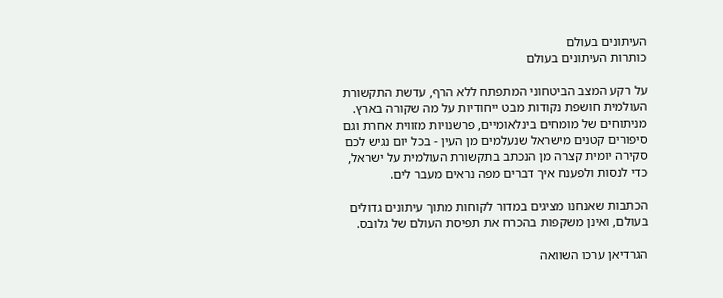העיתונים בעולם
כותרות העיתונים בעולם

על רקע המצב הביטחוני המתפתח ללא הרף, עדשת התקשורת העולמית חושפת נקודות מבט ייחודיות על מה שקורה בארץ. מניתוחים של מומחים בינלאומיים, פרשנויות מזווית אחרת וגם סיפורים קטנים מישראל שנעלמים מן העין - בכל יום נגיש לכם סקירה יומית קצרה מן הנכתב בתקשורת העולמית על ישראל, כדי לנסות ולפענח איך דברים מפה נראים מעבר לים.

הכתבות שאנחנו מציגים במדור לקוחות מתוך עיתונים גדולים בעולם, ואינן משקפות בהכרח את תפיסת העולם של גלובס.

הגרדיאן ערכו השוואה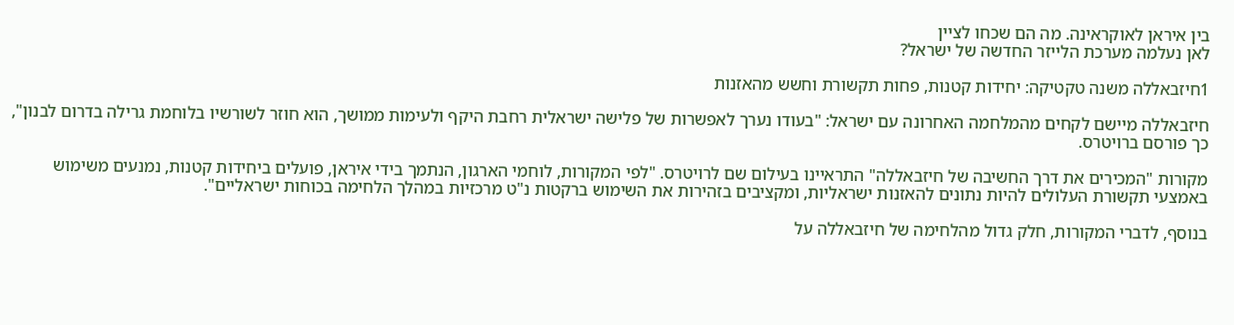בין איראן לאוקראינה. מה הם שכחו לציין
לאן נעלמה מערכת הלייזר החדשה של ישראל?

1חיזבאללה משנה טקטיקה: יחידות קטנות, פחות תקשורת וחשש מהאזנות

חיזבאללה מיישם לקחים מהמלחמה האחרונה עם ישראל: "בעודו נערך לאפשרות של פלישה ישראלית רחבת היקף ולעימות ממושך, הוא חוזר לשורשיו בלוחמת גרילה בדרום לבנון", כך פורסם ברויטרס.

מקורות "המכירים את דרך החשיבה של חיזבאללה" התראיינו בעילום שם לרויטרס. "לפי המקורות, לוחמי הארגון, הנתמך בידי איראן, פועלים ביחידות קטנות, נמנעים משימוש באמצעי תקשורת העלולים להיות נתונים להאזנות ישראליות, ומקציבים בזהירות את השימוש ברקטות נ"ט מרכזיות במהלך הלחימה בכוחות ישראליים".

בנוסף, לדברי המקורות, חלק גדול מהלחימה של חיזבאללה על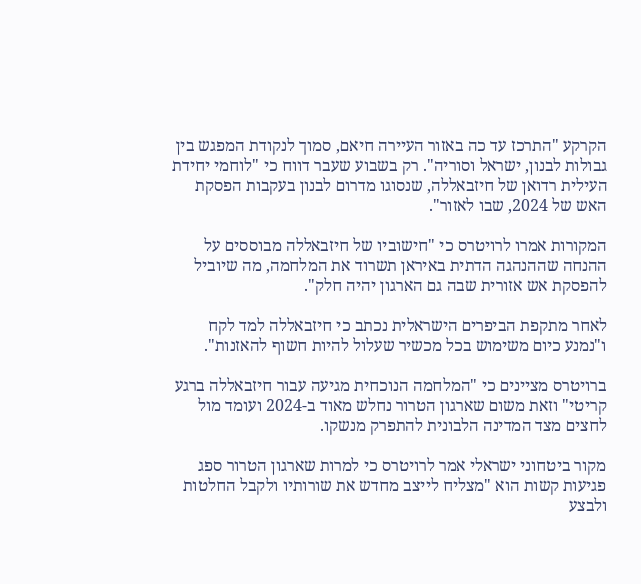הקרקע "התרכז עד כה באזור העיירה חיאם, סמוך לנקודת המפגש בין גבולות לבנון, ישראל וסוריה". רק בשבוע שעבר דווח כי "לוחמי יחידת העילית רדואן של חיזבאללה, שנסוגו מדרום לבנון בעקבות הפסקת האש של 2024, שבו לאזור".

המקורות אמרו לרויטרס כי "חישוביו של חיזבאללה מבוססים על ההנחה שההנהגה הדתית באיראן תשרוד את המלחמה, מה שיוביל להפסקת אש אזורית שבה גם הארגון יהיה חלק".

לאחר מתקפת הביפרים הישראלית נכתב כי חיזבאללה למד לקח ו"נמנע כיום משימוש בכל מכשיר שעלול להיות חשוף להאזנות".

ברויטרס מציינים כי "המלחמה הנוכחית מגיעה עבור חיזבאללה ברגע קריטי" וזאת משום שארגון הטרור נחלש מאוד ב-2024 ועומד מול לחצים מצד המדינה הלבונית להתפרק מנשקו.

מקור ביטחוני ישראלי אמר לרויטרס כי למרות שארגון הטרור ספג פגיעות קשות הוא "מצליח לייצב מחדש את שורותיו ולקבל החלטות ולבצע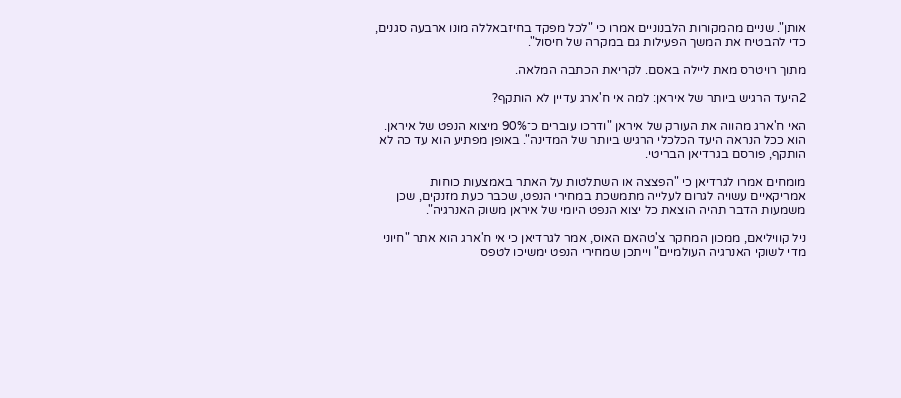אותן". שניים מהמקורות הלבנוניים אמרו כי "לכל מפקד בחיזבאללה מונו ארבעה סגנים, כדי להבטיח את המשך הפעילות גם במקרה של חיסול".

מתוך רויטרס מאת ליילה באסם. לקריאת הכתבה המלאה.

2היעד הרגיש ביותר של איראן: למה אי ח'ארג עדיין לא הותקף?

האי ח'ארג מהווה את העורק של איראן "ודרכו עוברים כ־90% מיצוא הנפט של איראן. הוא ככל הנראה היעד הכלכלי הרגיש ביותר של המדינה". באופן מפתיע הוא עד כה לא הותקף, פורסם בגרדיאן הבריטי.

מומחים אמרו לגרדיאן כי "הפצצה או השתלטות על האתר באמצעות כוחות אמריקאיים עשויה לגרום לעלייה מתמשכת במחירי הנפט, שכבר כעת מזנקים, שכן משמעות הדבר תהיה הוצאת כל יצוא הנפט היומי של איראן משוק האנרגיה".

ניל קוויליאם, ממכון המחקר צ'טהאם האוס, אמר לגרדיאן כי אי ח'ארג הוא אתר "חיוני מדי לשוקי האנרגיה העולמיים" וייתכן שמחירי הנפט ימשיכו לטפס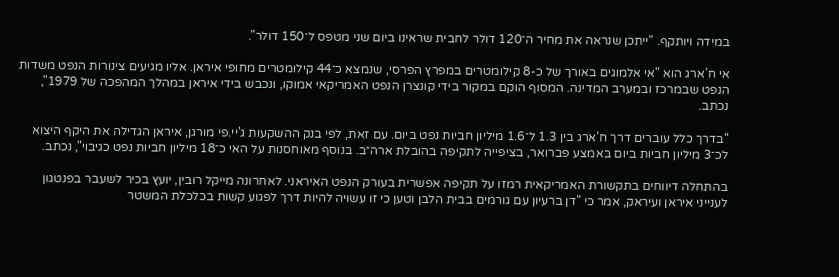במידה ויותקף. "ייתכן שנראה את מחיר ה־120 דולר לחבית שראינו ביום שני מטפס ל־150 דולר".

אי ח’ארג הוא "אי אלמוגים באורך של כ-8 קילומטרים במפרץ הפרסי, שנמצא כ־44 קילומטרים מחופי איראן. אליו מגיעים צינורות הנפט משדות הנפט שבמרכז ובמערב המדינה. המסוף הוקם במקור בידי קונצרן הנפט האמריקאי אמוקו, ונכבש בידי איראן במהלך המהפכה של 1979", נכתב.

"בדרך כלל עוברים דרך ח’ארג בין 1.3 ל־1.6 מיליון חביות נפט ביום. עם זאת, לפי בנק ההשקעות ג'יי.פי מורגן, איראן הגדילה את היקף היצוא לכ־3 מיליון חביות ביום באמצע פברואר, בציפייה לתקיפה בהובלת ארה״ב. בנוסף מאוחסנות על האי כ־18 מיליון חביות נפט כגיבוי", נכתב.

בהתחלה דיווחים בתקשורת האמריקאית רמזו על תקיפה אפשרית בעורק הנפט האיראני. לאחרונה מייקל רובין, יועץ בכיר לשעבר בפנטגון לענייני איראן ועיראק, אמר כי "דן ברעיון עם גורמים בבית הלבן וטען כי זו עשויה להיות דרך לפגוע קשות בכלכלת המשטר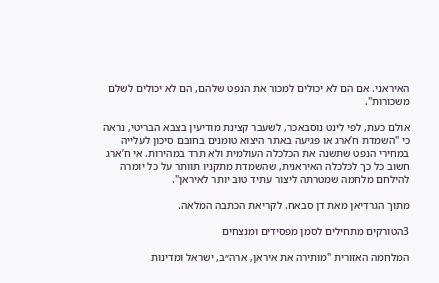האיראני. אם הם לא יכולים למכור את הנפט שלהם, הם לא יכולים לשלם משכורות".

אולם כעת, לפי לינט נוסבאכר, לשעבר קצינת מודיעין בצבא הבריטי, נראה כי "השמדת ח’ארג או פגיעה באתר היצוא טומנים בחובם סיכון לעלייה במחירי הנפט שתשנה את הכלכלה העולמית ולא תרד במהירות. אי ח’ארג חשוב כל כך לכלכלה האיראנית, שהשמדת מתקניו תוותר על כל יומרה להילחם מלחמה שמטרתה ליצור עתיד טוב יותר לאיראן".

מתוך הגרדיאן מאת דן סבאח. לקריאת הכתבה המלאה.

3הטורקים מתחילים לסמן מפסידים ומנצחים

המלחמה האזורית "מותירה את איראן, ארה״ב, ישראל ומדינות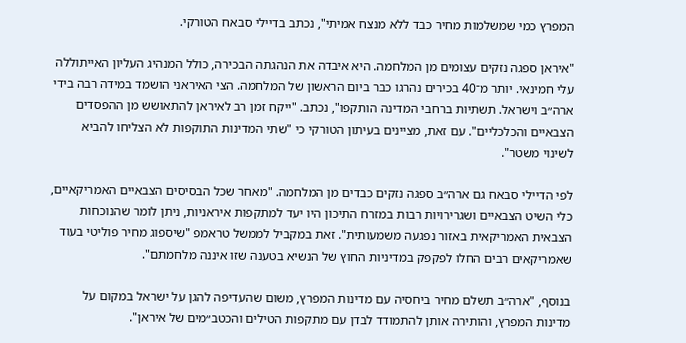המפרץ כמי שמשלמות מחיר כבד ללא מנצח אמיתי", נכתב בדיילי סבאח הטורקי.

"איראן ספגה נזקים עצומים מן המלחמה. היא איבדה את הנהגתה הבכירה, כולל המנהיג העליון האייתוללה עלי חמינאי. יותר מ־40 בכירים נהרגו כבר ביום הראשון של המלחמה. הצי האיראני הושמד במידה רבה בידי ארה״ב וישראל. תשתיות ברחבי המדינה הותקפו", נכתב. "ייקח זמן רב לאיראן להתאושש מן ההפסדים הצבאיים והכלכליים". עם זאת, מציינים בעיתון הטורקי כי "שתי המדינות התוקפות לא הצליחו להביא לשינוי משטר".

לפי הדיילי סבאח גם ארה״ב ספגה נזקים כבדים מן המלחמה. "מאחר שכל הבסיסים הצבאיים האמריקאיים, כלי השיט הצבאיים ושגרירויות רבות במזרח התיכון היו יעד למתקפות איראניות, ניתן לומר שהנוכחות הצבאית האמריקאית באזור נפגעה משמעותית". זאת במקביל לממשל טראמפ "שיספוג מחיר פוליטי בעוד שאמריקאים רבים החלו לפקפק במדיניות החוץ של הנשיא בטענה שזו איננה מלחמתם".

בנוסף, "ארה״ב תשלם מחיר ביחסיה עם מדינות המפרץ, משום שהעדיפה להגן על ישראל במקום על מדינות המפרץ, והותירה אותן להתמודד לבדן עם מתקפות הטילים והכטב״מים של איראן".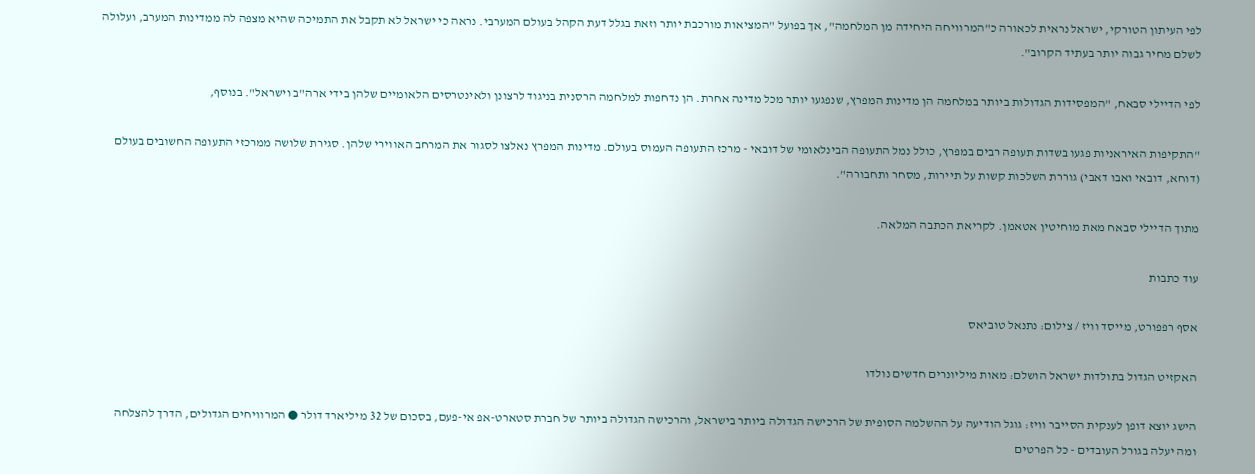לפי העיתון הטורקי, ישראל נראית לכאורה כ"המרוויחה היחידה מן המלחמה", אך בפועל "המציאות מורכבת יותר וזאת בגלל דעת הקהל בעולם המערבי. נראה כי ישראל לא תקבל את התמיכה שהיא מצפה לה ממדינות המערב, ועלולה לשלם מחיר גבוה יותר בעתיד הקרוב".

לפי הדיילי סבאח, "המפסידות הגדולות ביותר במלחמה הן מדינות המפרץ, שנפגעו יותר מכל מדינה אחרת. הן נדחפות למלחמה הרסנית בניגוד לרצונן ולאינטרסים הלאומיים שלהן בידי ארה"ב וישראל". בנוסף,

"התקיפות האיראניות פגעו בשדות תעופה רבים במפרץ, כולל נמל התעופה הבינלאומי של דובאי - מרכז התעופה העמוס בעולם. מדינות המפרץ נאלצו לסגור את המרחב האווירי שלהן. סגירת שלושה ממרכזי התעופה החשובים בעולם (דוחא, דובאי ואבו דאבי) גוררת השלכות קשות על תיירות, מסחר ותחבורה".

מתוך הדיילי סבאח מאת מוחיטין אטאמן. לקריאת הכתבה המלאה.

עוד כתבות

אסף רפפורט, מייסד וויז / צילום: נתנאל טוביאס

האקזיט הגדול בתולדות ישראל הושלם: מאות מיליונרים חדשים נולדו

הישג יוצא דופן לענקית הסייבר וויז: גוגל הודיעה על ההשלמה הסופית של הרכישה הגדולה ביותר בישראל, והרכישה הגדולה ביותר של חברת סטארט-אפ אי-פעם, בסכום של 32 מיליארד דולר ● המרוויחים הגדולים, הדרך להצלחה ומה יעלה בגורל העובדים - כל הפרטים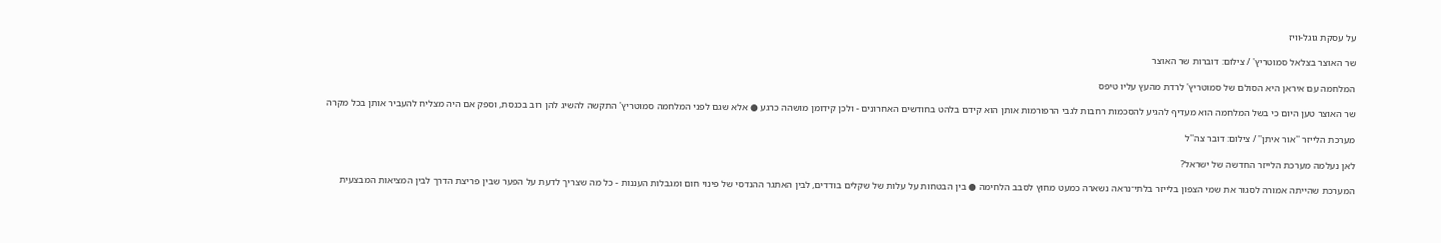על עסקת גוגל-וויז

שר האוצר בצלאל סמוטריץ' / צילום: דוברות שר האוצר

המלחמה עם איראן היא הסולם של סמוטריץ' לרדת מהעץ עליו טיפס

שר האוצר טען היום כי בשל המלחמה הוא מעדיף להגיע להסכמות רחבות לגבי הרפורמות אותן הוא קידם בלהט בחודשים האחרונים - ולכן קידומן מושהה כרגע ● אלא שגם לפני המלחמה סמוטריץ' התקשה להשיג להן רוב בכנסת, וספק אם היה מצליח להעביר אותן בכל מקרה

מערכת הלייזר ''אור איתן'' / צילום: דובר צה''ל

לאן נעלמה מערכת הלייזר החדשה של ישראל?

המערכת שהייתה אמורה לסגור את שמי הצפון בלייזר בלתי־נראה נשארה כמעט מחוץ לסבב הלחימה ● בין הבטחות על עלות של שקלים בודדים, לבין האתגר ההנדסי של פינוי חום ומגבלות העננות - כל מה שצריך לדעת על הפער שבין פריצת הדרך לבין המציאות המבצעית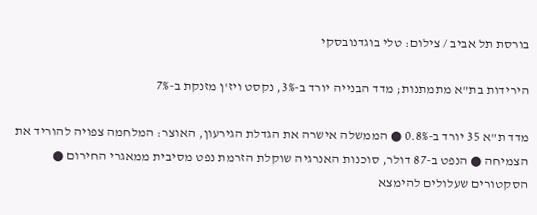בורסת תל אביב / צילום: טלי בוגדנובסקי

הירידות בת"א מתמתנות; מדד הבנייה יורד ב-3%, נקסט ויז'ן מזנקת ב-7%

מדד ת"א 35 יורד ב-0.8% ● הממשלה אישרה את הגדלת הגירעון, האוצר: המלחמה צפויה להוריד את הצמיחה ● הנפט ב-87 דולר, סוכנות האנרגיה שוקלת הזרמת נפט מסיבית ממאגרי החירום ● הסקטורים שעלולים להימצא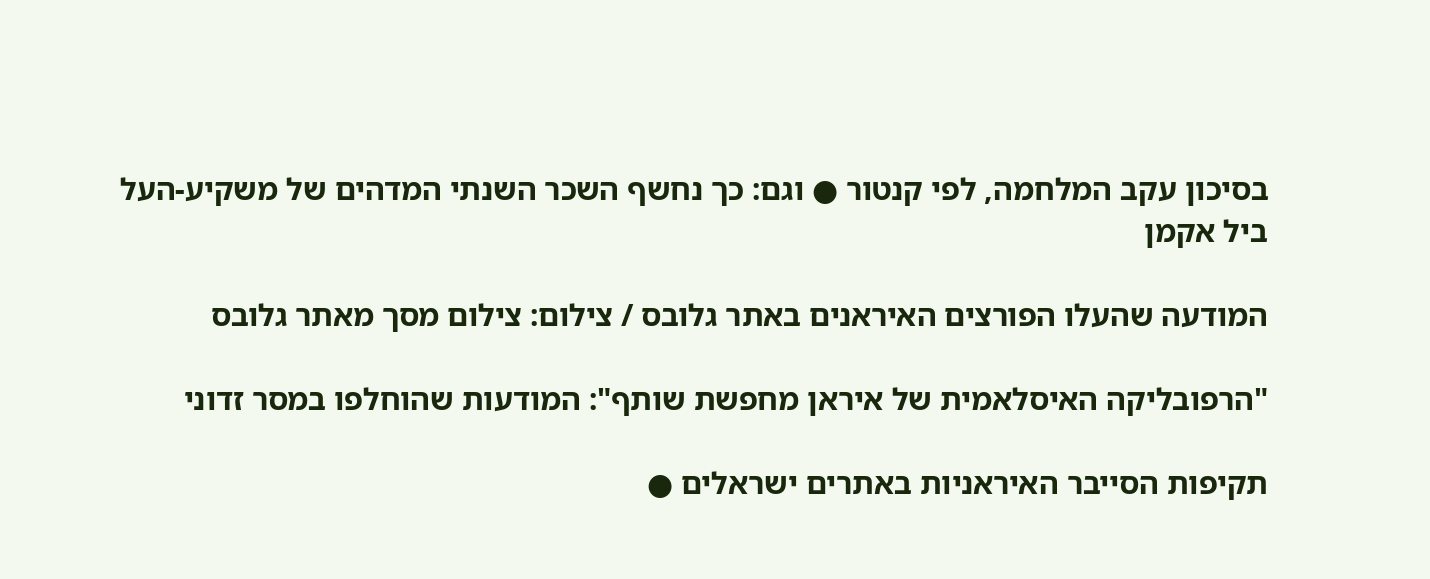בסיכון עקב המלחמה, לפי קנטור ● וגם: כך נחשף השכר השנתי המדהים של משקיע-העל ביל אקמן

המודעה שהעלו הפורצים האיראנים באתר גלובס / צילום: צילום מסך מאתר גלובס

"הרפובליקה האיסלאמית של איראן מחפשת שותף": המודעות שהוחלפו במסר זדוני

תקיפות הסייבר האיראניות באתרים ישראלים ●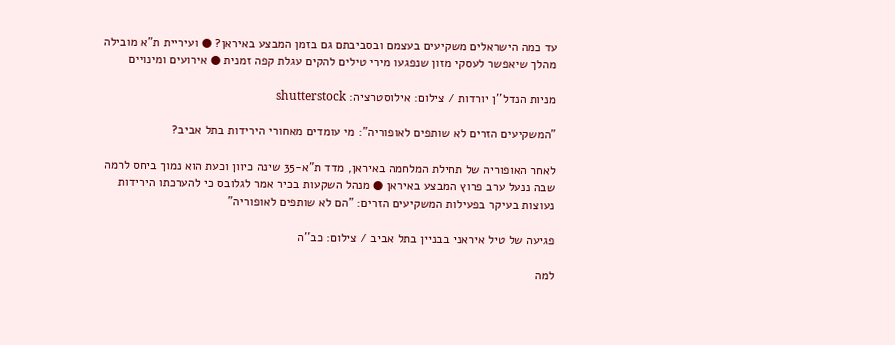עד כמה הישראלים משקיעים בעצמם ובסביבתם גם בזמן המבצע באיראן? ● ועיריית ת"א מובילה מהלך שיאפשר לעסקי מזון שנפגעו מירי טילים להקים עגלת קפה זמנית ● אירועים ומינויים

מניות הנדל''ן יורדות / צילום: אילוסטרציה: shutterstock

"המשקיעים הזרים לא שותפים לאופוריה": מי עומדים מאחורי הירידות בתל אביב?

לאחר האופוריה של תחילת המלחמה באיראן, מדד ת"א-35 שינה כיוון וכעת הוא נמוך ביחס לרמה שבה ננעל ערב פרוץ המבצע באיראן ● מנהל השקעות בכיר אמר לגלובס כי להערכתו הירידות נעוצות בעיקר בפעילות המשקיעים הזרים: "הם לא שותפים לאופוריה"

פגיעה של טיל איראני בבניין בתל אביב / צילום: כב''ה

למה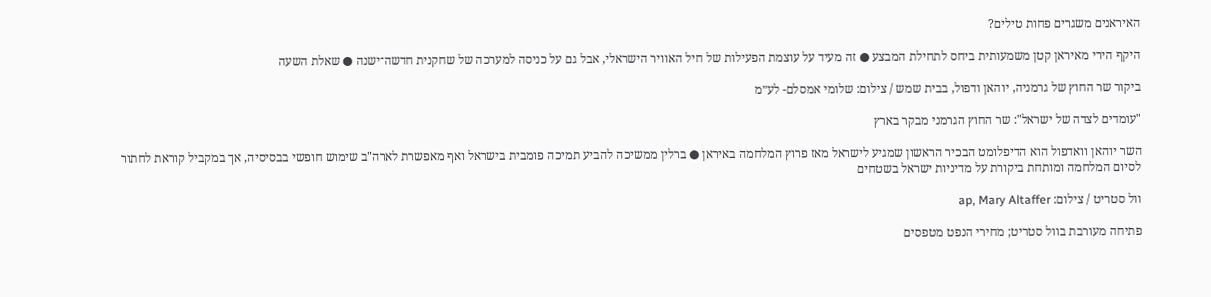האיראנים משגרים פחות טילים?

היקף הירי מאיראן קטן משמעותית ביחס לתחילת המבצע ● זה מעיד על עוצמת הפעילות של חיל האוויר הישראלי, אבל גם על כניסה למערכה של שחקנית חדשה־ישנה ● שאלת השעה

ביקור שר החוץ של גרמניה, יוהאן ודפול, בבית שמש / צילום: שלומי אמסלם- לע״מ

"עומדים לצדה של ישראל": שר החוץ הגרמני מבקר בארץ

השר יוהאן וואדפול הוא הדיפלומט הבכיר הראשון שמגיע לישראל מאז פרוץ המלחמה באיראן ● ברלין ממשיכה להביע תמיכה פומבית בישראל ואף מאפשרת לארה"ב שימוש חופשי בבסיסיה, אך במקביל קוראת לחתור לסיום המלחמה ומותחת ביקורת על מדיניות ישראל בשטחים

וול סטריט / צילום: ap, Mary Altaffer

פתיחה מעורבת בוול סטריט; מחירי הנפט מטפסים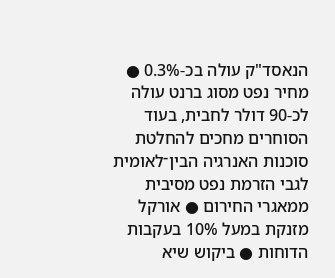הנאסד"ק עולה בכ-0.3% ● מחיר נפט מסוג ברנט עולה לכ-90 דולר לחבית, בעוד הסוחרים מחכים להחלטת סוכנות האנרגיה הבין־לאומית לגבי הזרמת נפט מסיבית ממאגרי החירום ● אורקל מזנקת במעל 10% בעקבות הדוחות ● ביקוש שיא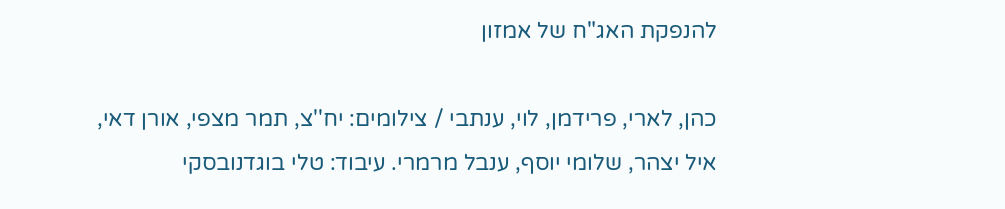להנפקת האג"ח של אמזון

כהן, לארי, פרידמן, לוי, ענתבי / צילומים: יח''צ, תמר מצפי, אורן דאי, איל יצהר, שלומי יוסף, ענבל מרמרי. עיבוד: טלי בוגדנובסקי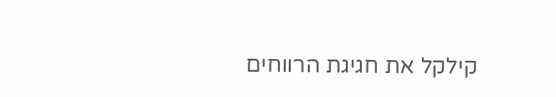קילקל את חגיגת הרווחים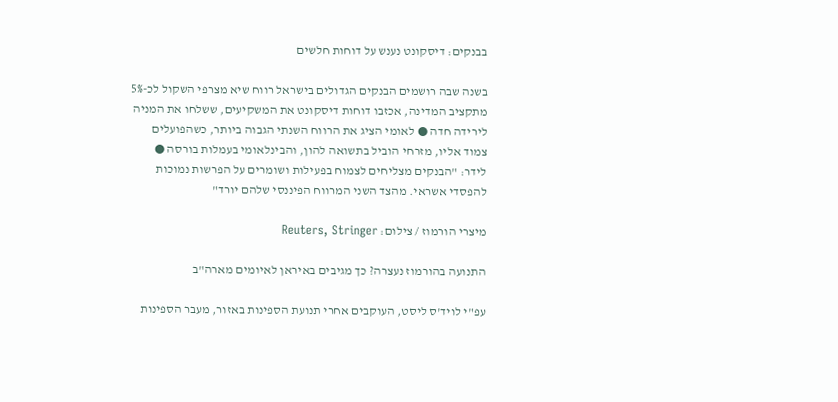בבנקים: דיסקונט נענש על דוחות חלשים

בשנה שבה רושמים הבנקים הגדולים בישראל רווח שיא מצרפי השקול לכ-5% מתקציב המדינה, אכזבו דוחות דיסקונט את המשקיעים, ששלחו את המניה לירידה חדה ● לאומי הציג את הרווח השנתי הגבוה ביותר, כשהפועלים צמוד אליו, מזרחי הוביל בתשואה להון, והבינלאומי בעמלות בורסה ● לידר: "הבנקים מצליחים לצמוח בפעילות ושומרים על הפרשות נמוכות להפסדי אשראי. מהצד השני המרווח הפיננסי שלהם יורד"

מיצרי הורמוז / צילום: Reuters, Stringer

התנועה בהורמוז נעצרה? כך מגיבים באיראן לאיומים מארה"ב

עפ"י לויד'ס ליסט, העוקבים אחרי תנועת הספינות באזור, מעבר הספינות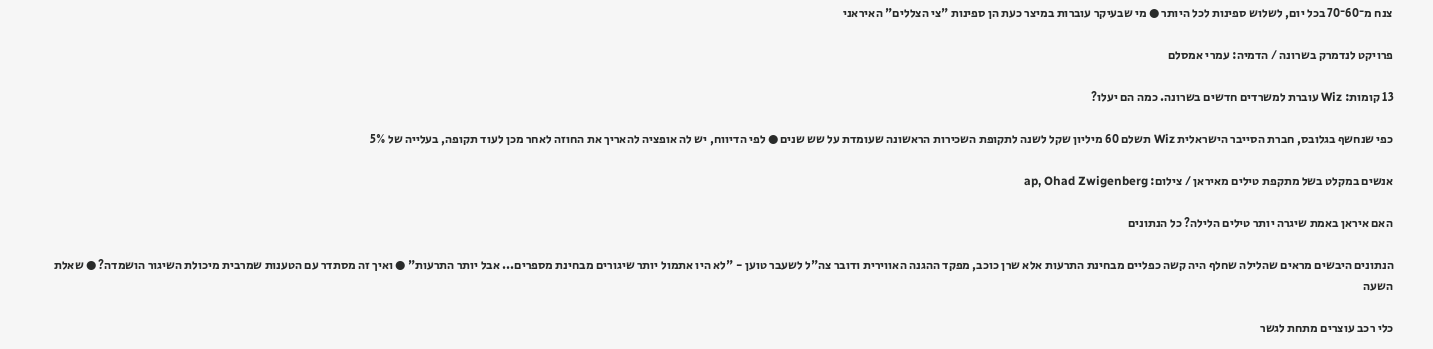צנח מ־60־70 בכל יום, לשלוש ספינות לכל היותר ● מי שבעיקר עוברות במיצר כעת הן ספינות "צי הצללים" האיראני

פרויקט לנדמרק בשרונה / הדמיה: עמרי אמסלם

13 קומות: Wiz עוברת למשרדים חדשים בשרונה. כמה הם יעלו?

כפי שנחשף בגלובס, חברת הסייבר הישראלית Wiz תשלם 60 מיליון שקל לשנה לתקופת השכירות הראשונה שעומדת על שש שנים ● לפי הדיווח, יש לה אופציה להאריך את החוזה לאחר מכן לעוד תקופה, בעלייה של 5%

אנשים במקלט בשל מתקפת טילים מאיראן / צילום: ap, Ohad Zwigenberg

האם איראן באמת שיגרה יותר טילים הלילה? כל הנתונים

הנתונים היבשים מראים שהלילה שחלף היה קשה כפליים מבחינת התרעות אלא שרן כוכב, מפקד ההגנה האווירית ודובר צה"ל לשעבר טוען - "לא היו אתמול יותר שיגורים מבחינת מספרים... אבל יותר התרעות" ● ואיך זה מסתדר עם הטענות שמרבית מיכולת השיגור הושמדה? ● שאלת השעה

כלי רכב עוצרים מתחת לגשר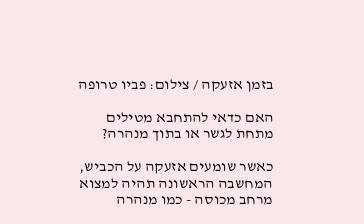בזמן אזעקה / צילום: פביו טרופה

האם כדאי להתחבא מטילים מתחת לגשר או בתוך מנהרה?

כאשר שומעים אזעקה על הכביש, המחשבה הראשונה תהיה למצוא מרחב מכוסה - כמו מנהרה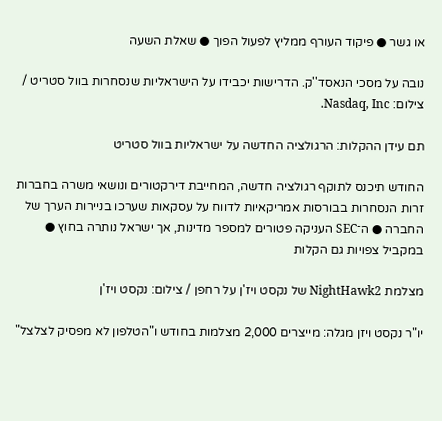או גשר ● פיקוד העורף ממליץ לפעול הפוך ● שאלת השעה

נובה על מסכי הנאסד''ק. הדרישות יכבידו על הישראליות שנסחרות בוול סטריט / צילום: Nasdaq, Inc.

תם עידן ההקלות: הרגולציה החדשה על ישראליות בוול סטריט

החודש תיכנס לתוקף רגולציה חדשה, המחייבת דירקטורים ונושאי משרה בחברות זרות הנסחרות בבורסות אמריקאיות לדווח על עסקאות שערכו בניירות הערך של החברה ● ה־SEC העניקה פטורים למספר מדינות, אך ישראל נותרה בחוץ ● במקביל צפויות גם הקלות

מצלמת NightHawk2 של נקסט ויז'ן על רחפן / צילום: נקסט ויז'ן

יו"ר נקסט ויזן מגלה: מייצרים 2,000 מצלמות בחודש ו"הטלפון לא מפסיק לצלצל"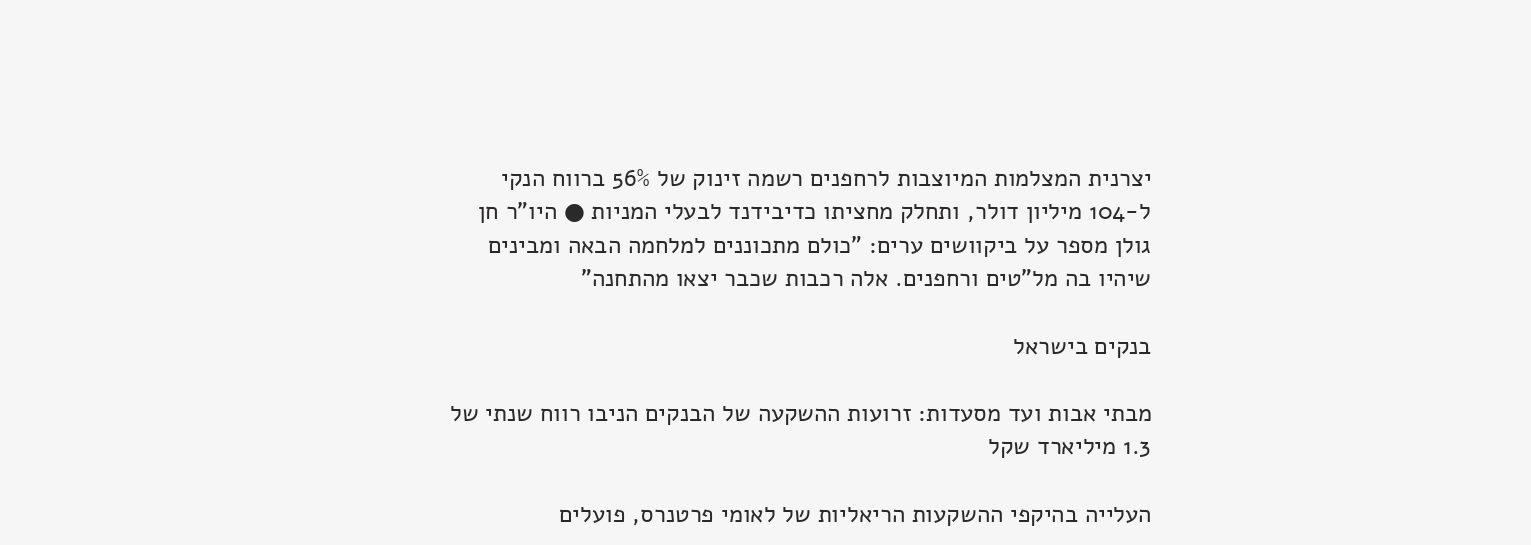יצרנית המצלמות המיוצבות לרחפנים רשמה זינוק של 56% ברווח הנקי ל-104 מיליון דולר, ותחלק מחציתו כדיבידנד לבעלי המניות ● היו"ר חן גולן מספר על ביקוושים ערים: "כולם מתכוננים למלחמה הבאה ומבינים שיהיו בה מל"טים ורחפנים. אלה רכבות שכבר יצאו מהתחנה"

בנקים בישראל

מבתי אבות ועד מסעדות: זרועות ההשקעה של הבנקים הניבו רווח שנתי של 1.3 מיליארד שקל

העלייה בהיקפי ההשקעות הריאליות של לאומי פרטנרס, פועלים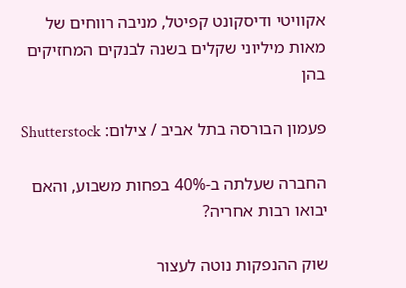אקוויטי ודיסקונט קפיטל, מניבה רווחים של מאות מיליוני שקלים בשנה לבנקים המחזיקים בהן

פעמון הבורסה בתל אביב / צילום: Shutterstock

החברה שעלתה ב-40% בפחות משבוע, והאם יבואו רבות אחריה?

שוק ההנפקות נוטה לעצור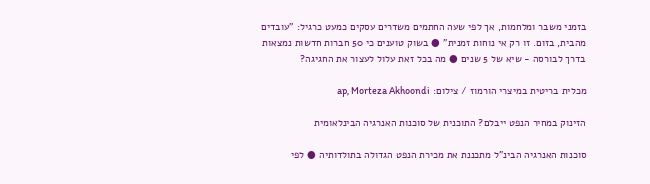בזמני משבר ומלחמות, אך לפי שעה החתמים משדרים עסקים כמעט כרגיל: "עובדים מהבית, בזום. זו רק אי נוחות זמנית" ● בשוק טוענים כי 50 חברות חדשות נמצאות בדרך לבורסה - שיא של 5 שנים ● מה בכל זאת עלול לעצור את החגיגה?

מכלית בריטית במיצרי הורמוז / צילום: ap, Morteza Akhoondi

הזינוק במחיר הנפט ייבלם? התוכנית של סוכנות האנרגיה הבינלאומית

סוכנות האנרגיה הבינ"ל מתכננת את מכירת הנפט הגדולה בתולדותיה ● לפי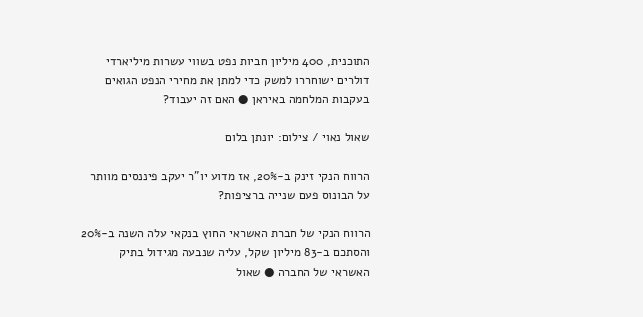התוכנית, 400 מיליון חביות נפט בשווי עשרות מיליארדי דולרים ישוחררו למשק כדי למתן את מחירי הנפט הגואים בעקבות המלחמה באיראן ● האם זה יעבוד?

שאול נאוי / צילום: יונתן בלום

הרווח הנקי זינק ב-20%, אז מדוע יו"ר יעקב פיננסים מוותר על הבונוס פעם שנייה ברציפות?

הרווח הנקי של חברת האשראי החוץ בנקאי עלה השנה ב-20% והסתכם ב-83 מיליון שקל, עליה שנבעה מגידול בתיק האשראי של החברה ● שאול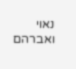נאוי ואברהם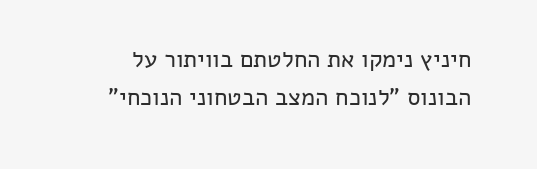חיניץ נימקו את החלטתם בוויתור על הבונוס "לנוכח המצב הבטחוני הנוכחי"